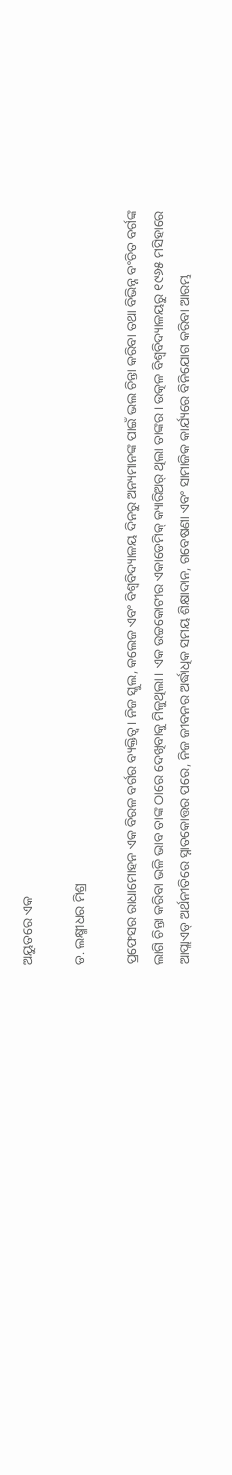ଅୟୁତରେ ଏକ

ଡ. ଲକ୍ଷ୍ମୀଧର ମିଶ୍ର

ପ୍ରଫେସର ରାଧାମୋହନ ଏକ ବିରଳ ବର୍ଗର ବ୍ୟକ୍ତିତ୍ବ। ନିଜ ସ୍କୁଲ, କଲେଜ ଏବଂ ବିଶ୍ୱବିଦ୍ୟାଳୟ ଦିନରୁ ଅନ୍ୟମାନଙ୍କ ପାଇଁ ଭଲ ଚିନ୍ତା କରିବା ତଥା ବିଭିନ୍ନ ବଂଚିତ ବର୍ଗଙ୍କ ଲାଗି ଚିନ୍ତା କରିବା ଭଳି ଭାବ ତାଙ୍କ ଠାରେ ଦେଖିବାକୁ ମିଳୁଥିଲା। ଏକ ଉଚ୍ଚକୋଟୀର ଏକାଡେମିକ୍ କ୍ୟାରିଅର୍ ଥିଲା ତାଙ୍କର। ଉତ୍କଳ ବିଶ୍ୱବିଦ୍ୟାଳୟରୁ ୧୯୬୫ ମସିହାରେ ଆପ୍ଲାଏଡ୍ ଅର୍ଥନୀତିରେ ସ୍ନାତକୋତ୍ତର ପରେ, ନିଜ ଜୀବନର ଅର୍ଦ୍ଧାଧିକ ସମୟ ଶିକ୍ଷାଦାନ, ଗବେଷଣା ଏବଂ ସାମାଜିକ କାର୍ଯ୍ୟରେ ବିନିଯୋଗ କରିବା ଆରମ୍ଭ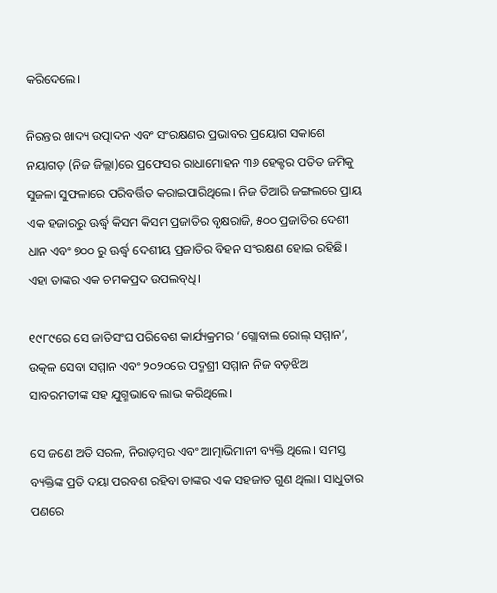କରିଦେଲେ।

ନିରନ୍ତର ଖାଦ୍ୟ ଉତ୍ପାଦନ ଏବଂ ସଂରକ୍ଷଣର ପ୍ରଭାବର ପ୍ରୟୋଗ ସକାଶେ ନୟାଗଡ଼ (ନିଜ ଜିଲ୍ଲା)ରେ ପ୍ରଫେସର ରାଧାମୋହନ ୩୬ ହେକ୍ଟର ପତିତ ଜମିକୁ ସୁଜଳା ସୁଫଳାରେ ପରିବର୍ତ୍ତିତ କରାଇପାରିଥିଲେ। ନିଜ ତିଆରି ଜଙ୍ଗଲରେ ପ୍ରାୟ ଏକ ହଜାରରୁ ଊର୍ଦ୍ଧ୍ୱ କିସମ କିସମ ପ୍ରଜାତିର ବୃକ୍ଷରାଜି, ୫୦୦ ପ୍ରଜାତିର ଦେଶୀ ଧାନ ଏବଂ ୭୦୦ ରୁ ଊର୍ଦ୍ଧ୍ୱ ଦେଶୀୟ ପ୍ରଜାତିର ବିହନ ସଂରକ୍ଷଣ ହୋଇ ରହିଛି। ଏହା ତାଙ୍କର ଏକ ଚମକପ୍ରଦ ଉପଲବ୍‌ଧି।

୧୯୮୯ରେ ସେ ଜାତିସଂଘ ପରିବେଶ କାର୍ଯ୍ୟକ୍ରମର ‘ଗ୍ଲୋବାଲ ରୋଲ୍ ସମ୍ମାନ’, ଉତ୍କଳ ସେବା ସମ୍ମାନ ଏବଂ ୨୦୨୦ରେ ପଦ୍ମଶ୍ରୀ ସମ୍ମାନ ନିଜ ବଡ଼ଝିଅ ସାବରମତୀଙ୍କ ସହ ଯୁଗ୍ମଭାବେ ଲାଭ କରିଥିଲେ।

ସେ ଜଣେ ଅତି ସରଳ, ନିରାଡ଼ମ୍ବର ଏବଂ ଆତ୍ମାଭିମାନୀ ବ୍ୟକ୍ତି ଥିଲେ। ସମସ୍ତ ବ୍ୟକ୍ତିଙ୍କ ପ୍ରତି ଦୟା ପରବଶ ରହିବା ତାଙ୍କର ଏକ ସହଜାତ ଗୁଣ ଥିଲା। ସାଧୁତାର ପଣରେ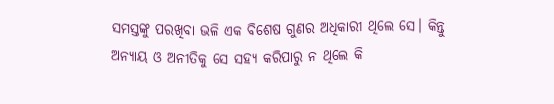ସମସ୍ତଙ୍କୁ ପରଖିବା ଭଳି ଏକ ବିଶେଷ ଗୁଣର ଅଧିକାରୀ ଥିଲେ ସେ। କିନ୍ତୁ ଅନ୍ୟାୟ ଓ ଅନୀତିକୁ ସେ ସହ୍ୟ କରିପାରୁ ନ ଥିଲେ କି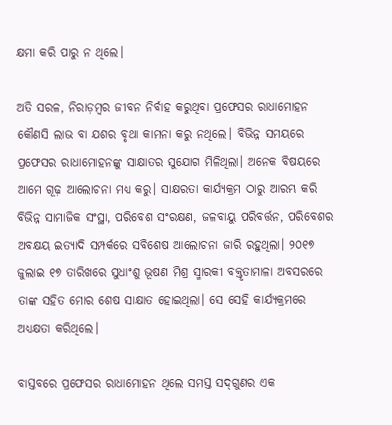କ୍ଷମା କରି ପାରୁ ନ ଥିଲେ।

ଅତି ସରଳ, ନିରାଡ଼ମ୍ବର ଜୀବନ ନିର୍ବାହ କରୁଥିବା ପ୍ରଫେସର ରାଧାମୋହନ କୌଣସି ଲାଭ ବା ଯଶର ବୃଥା କାମନା କରୁ ନଥିଲେ। ବିଭିନ୍ନ ସମୟରେ ପ୍ରଫେସର ରାଧାମୋହନଙ୍କୁ ସାକ୍ଷାତର ସୁଯୋଗ ମିଳିଥିଲା। ଅନେକ ବିଷୟରେ ଆମେ ଗୂଢ଼ ଆଲୋଚନା ମଧ୍ୟ କରୁ। ସାକ୍ଷରତା କାର୍ଯ୍ୟକ୍ରମ ଠାରୁ ଆରମ୍ଭ କରି ବିଭିନ୍ନ ସାମାଜିକ ସଂସ୍ଥା, ପରିବେଶ ସଂରକ୍ଷଣ, ଜଳବାୟୁ ପରିବର୍ତ୍ତନ, ପରିବେଶର ଅବକ୍ଷୟ ଇତ୍ୟାଦି ସମ୍ପର୍କରେ ସବିଶେଷ ଆଲୋଚନା ଜାରି ରହୁଥିଲା। ୨୦୧୭ ଜୁଲାଇ ୧୭ ତାରିଖରେ ସୁଧାଂଶୁ ଭୂଷଣ ମିଶ୍ର ସ୍ମାରକୀ ବକ୍ତୃତାମାଳା ଅବସରରେ ତାଙ୍କ ସହିତ ମୋର ଶେଷ ସାକ୍ଷାତ ହୋଇଥିଲା। ସେ ସେହି କାର୍ଯ୍ୟକ୍ରମରେ ଅଧ୍ୟକ୍ଷତା କରିଥିଲେ।

ବାସ୍ତବରେ ପ୍ରଫେସର ରାଧାମୋହନ ଥିଲେ ସମସ୍ତ ସଦ୍‌ଗୁଣର ଏକ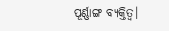ପୂର୍ଣ୍ଣାଙ୍ଗ ବ୍ୟକ୍ତିତ୍ୱ।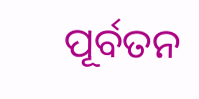ପୂର୍ବତନ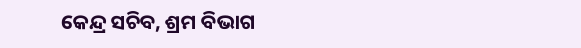କେନ୍ଦ୍ର ସଚିବ, ଶ୍ରମ ବିଭାଗ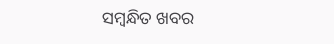ସମ୍ବନ୍ଧିତ ଖବର